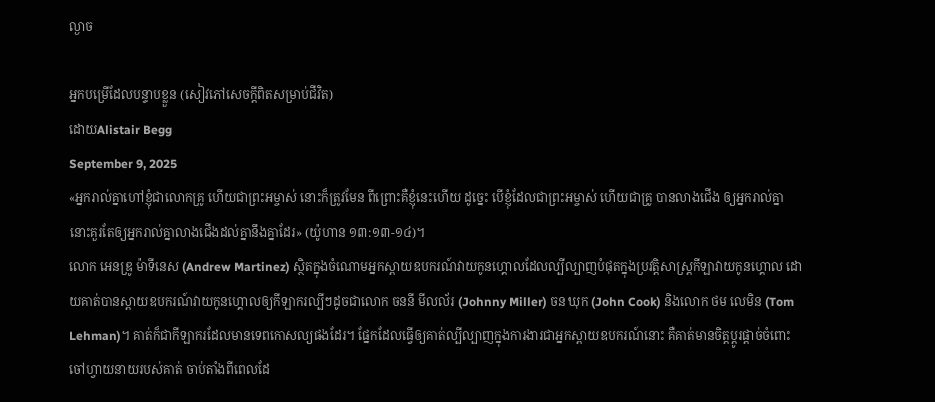ល្ងាច

អ្នកបម្រើដែលបន្ទាបខ្លួន (សៀវភៅសេចក្ដីពិតសម្រាប់ជីវិត)
ដោយAlistair Begg
September 9, 2025
«អ្នករាល់គ្នាហៅខ្ញុំជាលោកគ្រូ ហើយជាព្រះអម្ចាស់ នោះក៏ត្រូវមែន ពីព្រោះគឺខ្ញុំនេះហើយ ដូច្នេះ បើខ្ញុំដែលជាព្រះអម្ចាស់ ហើយជាគ្រូ បានលាងជើង ឲ្យអ្នករាល់គ្នា នោះគួរតែឲ្យអ្នករាល់គ្នាលាងជើងដល់គ្នានឹងគ្នាដែរ» (យ៉ូហាន ១៣:១៣-១៤)។
លោក អេនឌ្រូ ម៉ាទីនេស (Andrew Martinez) ស្ថិតក្នុងចំណោមអ្នកស្ពាយឧបករណ៍វាយកូនហ្គោលដែលល្បីល្បាញបំផុតក្នុងប្រវត្តិសាស្ត្រកីឡាវាយកូនហ្គោល ដោយគាត់បានស្ពាយឧបករណ៍វាយកូនហ្គោលឲ្យកីឡាករល្បីៗដូចជាលោក ចននី មីលល័រ (Johnny Miller) ចន ឃុក (John Cook) និងលោក ថម លេមិន (Tom Lehman)។ គាត់ក៏ជាកីឡាករដែលមានទេពកោសល្យផងដែរ។ ផ្នែកដែលធ្វើឲ្យគាត់ល្បីល្បាញក្នុងការងារជាអ្នកស្ពាយឧបករណ៍នោះ គឺគាត់មានចិត្តប្តូរផ្តាច់ចំពោះចៅហ្វាយនាយរបស់គាត់ ចាប់តាំងពីពេលដែ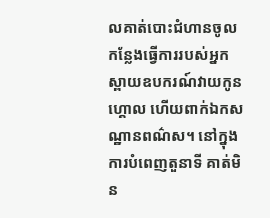លគាត់បោះជំហានចូលកន្លែងធ្វើការរបស់អ្នកស្ពាយឧបករណ៍វាយកូនហ្គោល ហើយពាក់ឯកសណ្ឋានពណ៌ស។ នៅក្នុងការបំពេញតួនាទី គាត់មិន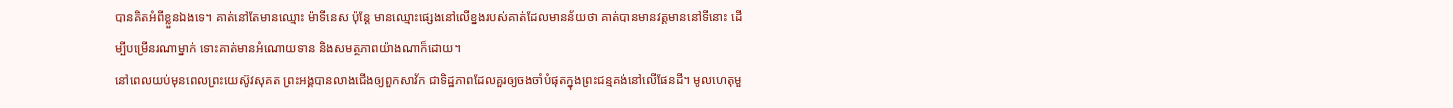បានគិតអំពីខ្លួនឯងទេ។ គាត់នៅតែមានឈ្មោះ ម៉ាទីនេស ប៉ុន្តែ មានឈ្មោះផ្សេងនៅលើខ្នងរបស់គាត់ដែលមានន័យថា គាត់បានមានវត្តមាននៅទីនោះ ដើម្បីបម្រើនរណាម្នាក់ ទោះគាត់មានអំណោយទាន និងសមត្ថភាពយ៉ាងណាក៏ដោយ។
នៅពេលយប់មុនពេលព្រះយេស៊ូវសុគត ព្រះអង្គបានលាងជើងឲ្យពួកសាវ័ក ជាទិដ្ឋភាពដែលគួរឲ្យចងចាំបំផុតក្នុងព្រះជន្មគង់នៅលើផែនដី។ មូលហេតុមួ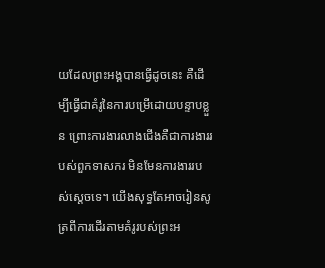យដែលព្រះអង្គបានធ្វើដូចនេះ គឺដើម្បីធ្វើជាគំរូនៃការបម្រើដោយបន្ទាបខ្លួន ព្រោះការងារលាងជើងគឺជាការងាររបស់ពួកទាសករ មិនមែនការងាររបស់ស្តេចទេ។ យើងសុទ្ធតែអាចរៀនសូត្រពីការដើរតាមគំរូរបស់ព្រះអ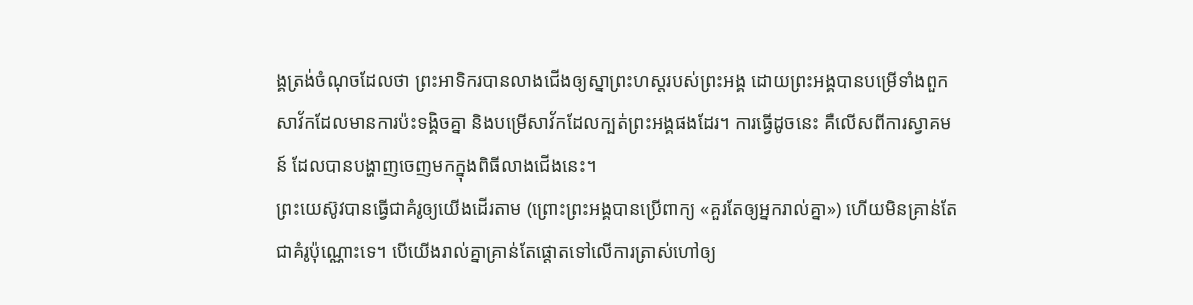ង្គត្រង់ចំណុចដែលថា ព្រះអាទិករបានលាងជើងឲ្យស្នាព្រះហស្តរបស់ព្រះអង្គ ដោយព្រះអង្គបានបម្រើទាំងពួកសាវ័កដែលមានការប៉ះទង្គិចគ្នា និងបម្រើសាវ័កដែលក្បត់ព្រះអង្គផងដែរ។ ការធ្វើដូចនេះ គឺលើសពីការស្វាគមន៍ ដែលបានបង្ហាញចេញមកក្នុងពិធីលាងជើងនេះ។
ព្រះយេស៊ូវបានធ្វើជាគំរូឲ្យយើងដើរតាម (ព្រោះព្រះអង្គបានប្រើពាក្យ «គួរតែឲ្យអ្នករាល់គ្នា») ហើយមិនគ្រាន់តែជាគំរូប៉ុណ្ណោះទេ។ បើយើងរាល់គ្នាគ្រាន់តែផ្ដោតទៅលើការត្រាស់ហៅឲ្យ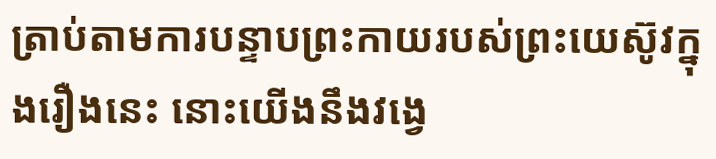ត្រាប់តាមការបន្ទាបព្រះកាយរបស់ព្រះយេស៊ូវក្នុងរឿងនេះ នោះយើងនឹងវង្វេ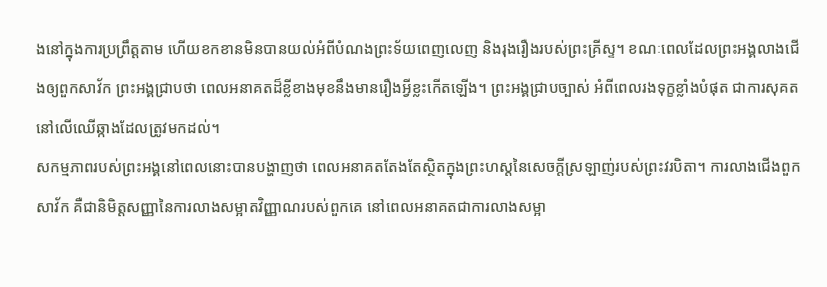ងនៅក្នុងការប្រព្រឹត្តតាម ហើយខកខានមិនបានយល់អំពីបំណងព្រះទ័យពេញលេញ និងរុងរឿងរបស់ព្រះគ្រីស្ទ។ ខណៈពេលដែលព្រះអង្គលាងជើងឲ្យពួកសាវ័ក ព្រះអង្គជ្រាបថា ពេលអនាគតដ៏ខ្លីខាងមុខនឹងមានរឿងអ្វីខ្លះកើតឡើង។ ព្រះអង្គជ្រាបច្បាស់ អំពីពេលរងទុក្ខខ្លាំងបំផុត ជាការសុគតនៅលើឈើឆ្កាងដែលត្រូវមកដល់។
សកម្មភាពរបស់ព្រះអង្គនៅពេលនោះបានបង្ហាញថា ពេលអនាគតតែងតែស្ថិតក្នុងព្រះហស្តនៃសេចក្តីស្រឡាញ់របស់ព្រះវរបិតា។ ការលាងជើងពួកសាវ័ក គឺជានិមិត្តសញ្ញានៃការលាងសម្អាតវិញ្ញាណរបស់ពួកគេ នៅពេលអនាគតជាការលាងសម្អា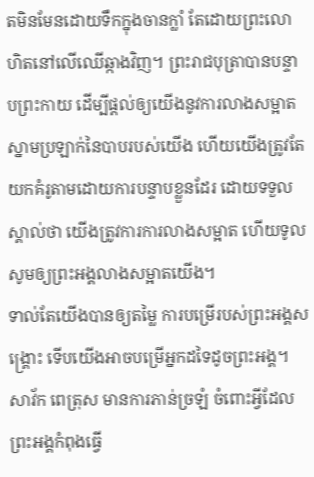តមិនមែនដោយទឹកក្នុងចានក្លាំ តែដោយព្រះលោហិតនៅលើឈើឆ្កាងវិញ។ ព្រះរាជបុត្រាបានបន្ទាបព្រះកាយ ដើម្បីផ្តល់ឲ្យយើងនូវការលាងសម្អាតស្នាមប្រឡាក់នៃបាបរបស់យើង ហើយយើងត្រូវតែយកគំរូតាមដោយការបន្ទាបខ្លួនដែរ ដោយទទួលស្គាល់ថា យើងត្រូវការការលាងសម្អាត ហើយទូលសូមឲ្យព្រះអង្គលាងសម្អាតយើង។
ទាល់តែយើងបានឲ្យតម្លៃ ការបម្រើរបស់ព្រះអង្គសង្គ្រោះ ទើបយើងអាចបម្រើអ្នកដទៃដូចព្រះអង្គ។ សាវ័ក ពេត្រុស មានការភាន់ច្រឡំ ចំពោះអ្វីដែលព្រះអង្គកំពុងធ្វើ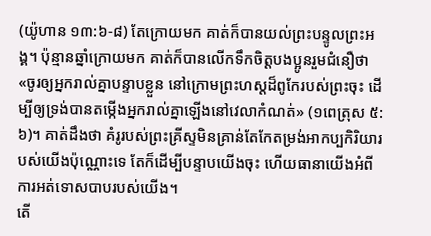(យ៉ូហាន ១៣:៦-៨) តែក្រោយមក គាត់ក៏បានយល់ព្រះបន្ទូលព្រះអង្គ។ ប៉ុន្មានឆ្នាំក្រោយមក គាត់ក៏បានលើកទឹកចិត្តបងប្អូនរួមជំនឿថា «ចូរឲ្យអ្នករាល់គ្នាបន្ទាបខ្លួន នៅក្រោមព្រះហស្តដ៏ពូកែរបស់ព្រះចុះ ដើម្បីឲ្យទ្រង់បានតម្កើងអ្នករាល់គ្នាឡើងនៅវេលាកំណត់» (១ពេត្រុស ៥:៦)។ គាត់ដឹងថា គំរូរបស់ព្រះគ្រីស្ទមិនគ្រាន់តែកែតម្រង់អាកប្បកិរិយារបស់យើងប៉ុណ្ណោះទេ តែក៏ដើម្បីបន្ទាបយើងចុះ ហើយធានាយើងអំពីការអត់ទោសបាបរបស់យើង។
តើ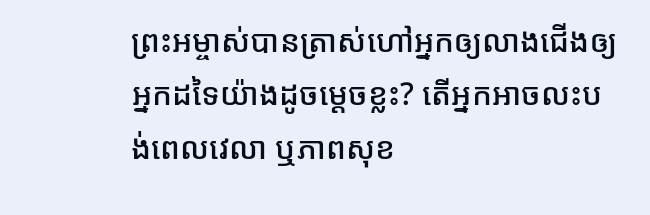ព្រះអម្ចាស់បានត្រាស់ហៅអ្នកឲ្យលាងជើងឲ្យអ្នកដទៃយ៉ាងដូចម្តេចខ្លះ? តើអ្នកអាចលះបង់ពេលវេលា ឬភាពសុខ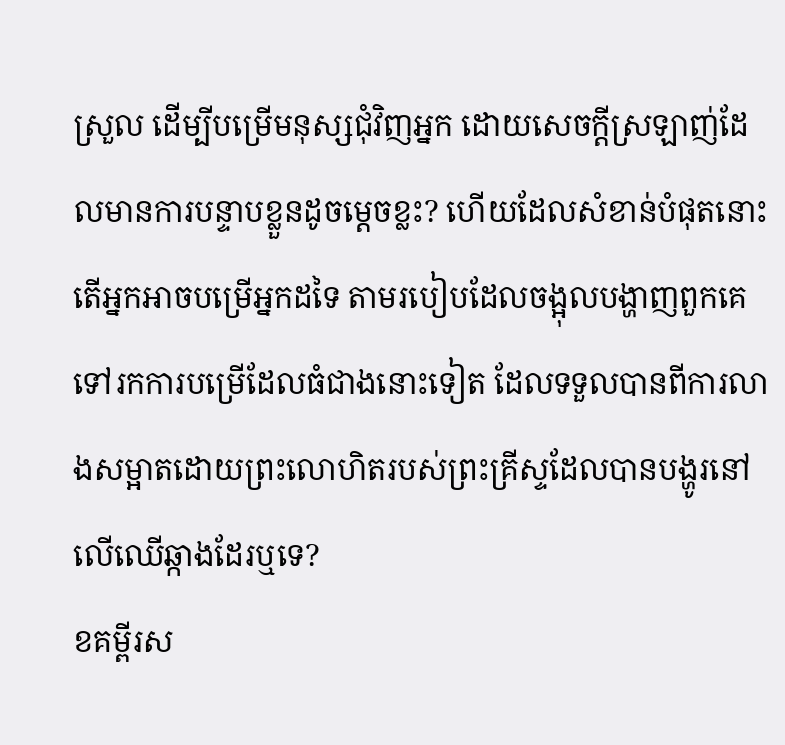ស្រួល ដើម្បីបម្រើមនុស្សជុំវិញអ្នក ដោយសេចក្តីស្រឡាញ់ដែលមានការបន្ទាបខ្លួនដូចម្តេចខ្លះ? ហើយដែលសំខាន់បំផុតនោះ តើអ្នកអាចបម្រើអ្នកដទៃ តាមរបៀបដែលចង្អុលបង្ហាញពួកគេទៅរកការបម្រើដែលធំជាងនោះទៀត ដែលទទួលបានពីការលាងសម្អាតដោយព្រះលោហិតរបស់ព្រះគ្រីស្ទដែលបានបង្ហូរនៅលើឈើឆ្កាងដែរឬទេ?
ខគម្ពីរស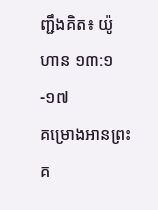ញ្ជឹងគិត៖ យ៉ូហាន ១៣:១-១៧
គម្រោងអានព្រះគ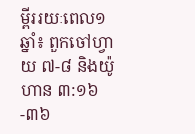ម្ពីររយៈពេល១ឆ្នាំ៖ ពួកចៅហ្វាយ ៧-៨ និងយ៉ូហាន ៣:១៦-៣៦